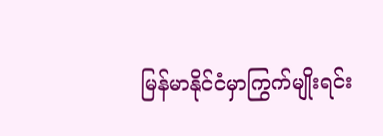မြန်မာနိုင်ငံမှာကြွက်မျိုးရင်း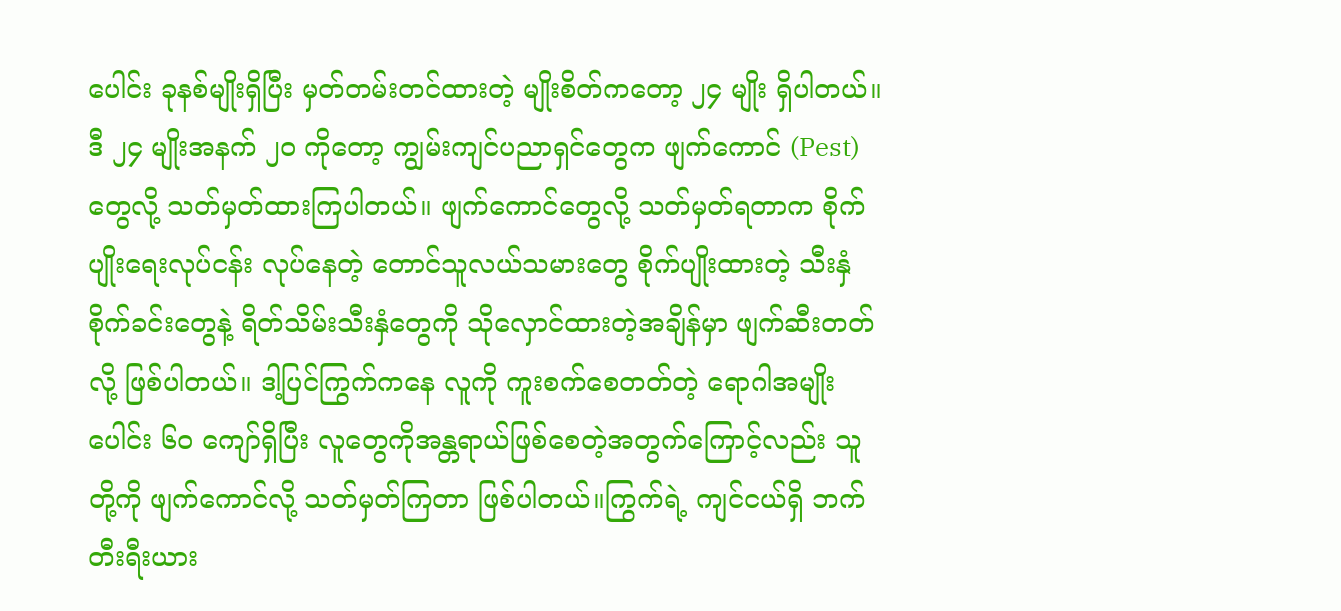ပေါင်း ခုနစ်မျိုးရှိပြီး မှတ်တမ်းတင်ထားတဲ့ မျိုးစိတ်ကတော့ ၂၄ မျိုး ရှိပါတယ်။ ဒီ ၂၄ မျိုးအနက် ၂၀ ကိုတော့ ကျွမ်းကျင်ပညာရှင်တွေက ဖျက်ကောင် (Pest)တွေလို့ သတ်မှတ်ထားကြပါတယ်။ ဖျက်ကောင်တွေလို့ သတ်မှတ်ရတာက စိုက်ပျိုးရေးလုပ်ငန်း လုပ်နေတဲ့ တောင်သူလယ်သမားတွေ စိုက်ပျိုးထားတဲ့ သီးနှံစိုက်ခင်းတွေနဲ့ ရိတ်သိမ်းသီးနှံတွေကို သိုလှောင်ထားတဲ့အချိန်မှာ ဖျက်ဆီးတတ်လို့ ဖြစ်ပါတယ်။ ဒါ့ပြင်ကြွက်ကနေ လူကို ကူးစက်စေတတ်တဲ့ ရောဂါအမျိုးပေါင်း ၆၀ ကျော်ရှိပြီး လူတွေကိုအန္တရာယ်ဖြစ်စေတဲ့အတွက်ကြောင့်လည်း သူတို့ကို ဖျက်ကောင်လို့ သတ်မှတ်ကြတာ ဖြစ်ပါတယ်။ကြွက်ရဲ့ ကျင်ငယ်ရှိ ဘက်တီးရီးယား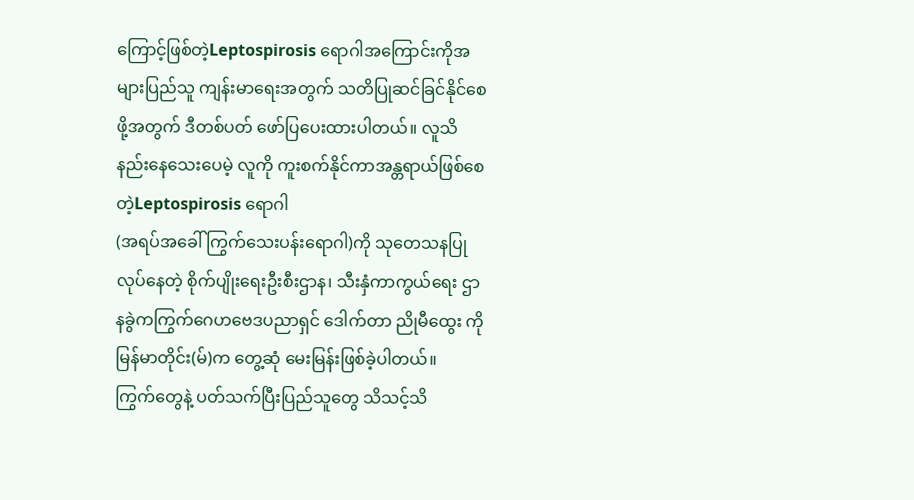ကြောင့်ဖြစ်တဲ့Leptospirosis ရောဂါအကြောင်းကိုအများပြည်သူ ကျန်းမာရေးအတွက် သတိပြုဆင်ခြင်နိုင်စေဖို့အတွက် ဒီတစ်ပတ် ဖော်ပြပေးထားပါတယ်။ လူသိနည်းနေသေးပေမဲ့ လူကို ကူးစက်နိုင်ကာအန္တရာယ်ဖြစ်စေတဲ့Leptospirosis ရောဂါ
(အရပ်အခေါ် ကြွက်သေးပန်းရောဂါ)ကို သုတေသနပြုလုပ်နေတဲ့ စိုက်ပျိုးရေးဦးစီးဌာန၊ သီးနှံကာကွယ်ရေး ဌာနခွဲကကြွက်ဂေဟဗေဒပညာရှင် ဒေါက်တာ ညိုမီထွေး ကို မြန်မာတိုင်း(မ်)က တွေ့ဆုံ မေးမြန်းဖြစ်ခဲ့ပါတယ်။
ကြွက်တွေနဲ့ ပတ်သက်ပြီးပြည်သူတွေ သိသင့်သိ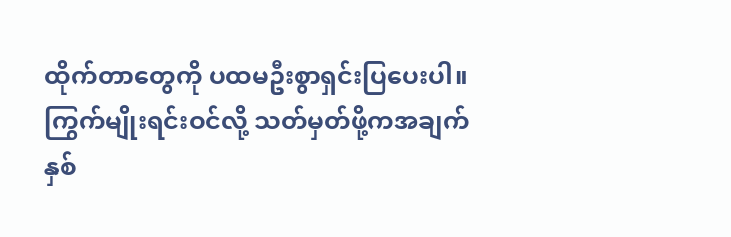ထိုက်တာတွေကို ပထမဦးစွာရှင်းပြပေးပါ။
ကြွက်မျိုးရင်းဝင်လို့ သတ်မှတ်ဖို့ကအချက်နှစ်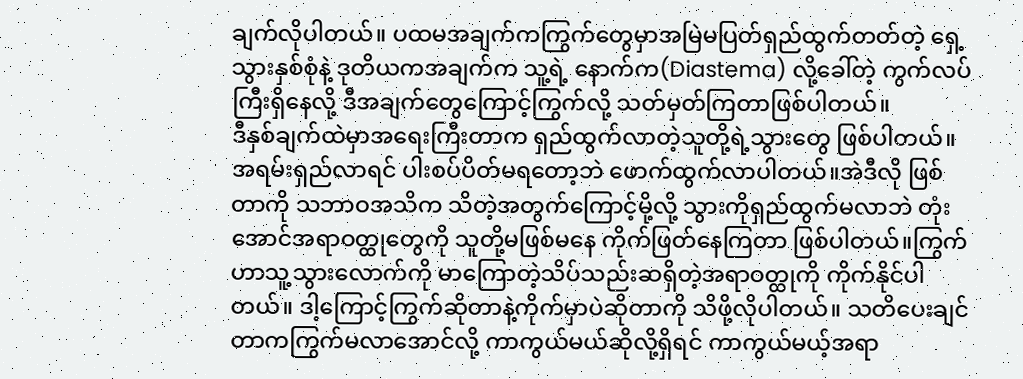ချက်လိုပါတယ်။ ပထမအချက်ကကြွက်တွေမှာအမြဲမပြတ်ရှည်ထွက်တတ်တဲ့ ရှေ့သွားနှစ်စုံနဲ့ ဒုတိယကအချက်က သူ့ရဲ့ နောက်က(Diastema) လို့ခေါ်တဲ့ ကွက်လပ်ကြီးရှိနေလို့ ဒီအချက်တွေကြောင့်ကြွက်လို့ သတ်မှတ်ကြတာဖြစ်ပါတယ်။
ဒီနှစ်ချက်ထဲမှာအရေးကြီးတာက ရှည်ထွက်လာတဲ့သူတို့ရဲ့သွားတွေ ဖြစ်ပါတယ်။အရမ်းရှည်လာရင် ပါးစပ်ပိတ်မရတော့ဘဲ ဖောက်ထွက်လာပါတယ်။အဲဒီလို ဖြစ်တာကို သဘာဝအသိက သိတဲ့အတွက်ကြောင့်မို့လို့ သွားကိုရှည်ထွက်မလာဘဲ တုံးအောင်အရာဝတ္ထုတွေကို သူတို့မဖြစ်မနေ ကိုက်ဖြတ်နေကြတာ ဖြစ်ပါတယ်။ကြွက်ဟာသူ့သွားလောက်ကို မာကြောတဲ့သိပ်သည်းဆရှိတဲ့အရာဝတ္ထုကို ကိုက်နိုင်ပါတယ်။ ဒါ့ကြောင့်ကြွက်ဆိုတာနဲ့ကိုက်မှာပဲဆိုတာကို သိဖို့လိုပါတယ်။ သတိပေးချင်တာကကြွက်မလာအောင်လို့ ကာကွယ်မယ်ဆိုလို့ရှိရင် ကာကွယ်မယ့်အရာ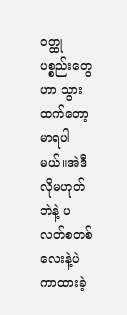ဝတ္ထုပစ္စည်းတွေဟာ သွားထက်တော့ မာရပါမယ်။အဲဒီလိုမဟုတ်ဘဲနဲ့ ပလတ်စတစ်လေးနဲ့ပဲ ကာထားခဲ့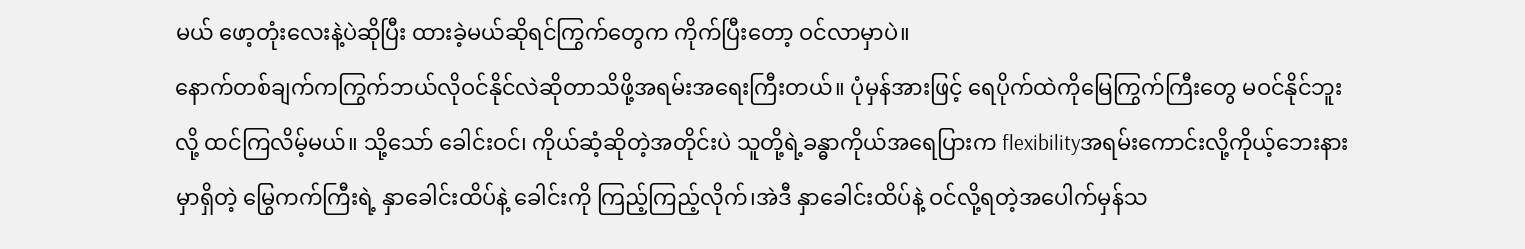မယ် ဖော့တုံးလေးနဲ့ပဲဆိုပြီး ထားခဲ့မယ်ဆိုရင်ကြွက်တွေက ကိုက်ပြီးတော့ ဝင်လာမှာပဲ။
နောက်တစ်ချက်ကကြွက်ဘယ်လိုဝင်နိုင်လဲဆိုတာသိဖို့အရမ်းအရေးကြီးတယ်။ ပုံမှန်အားဖြင့် ရေပိုက်ထဲကိုမြေကြွက်ကြီးတွေ မဝင်နိုင်ဘူးလို့ ထင်ကြလိမ့်မယ်။ သို့သော် ခေါင်းဝင်၊ ကိုယ်ဆံ့ဆိုတဲ့အတိုင်းပဲ သူတို့ရဲ့ခန္ဓာကိုယ်အရေပြားက flexibilityအရမ်းကောင်းလို့ကိုယ့်ဘေးနားမှာရှိတဲ့ မြွေကက်ကြီးရဲ့ နှာခေါင်းထိပ်နဲ့ ခေါင်းကို ကြည့်ကြည့်လိုက်၊အဲဒီ နှာခေါင်းထိပ်နဲ့ ဝင်လို့ရတဲ့အပေါက်မှန်သ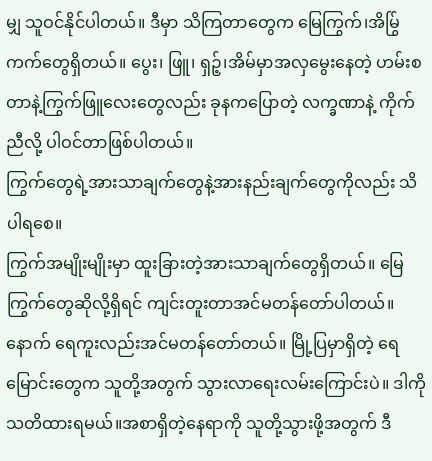မျှ သူဝင်နိုင်ပါတယ်။ ဒီမှာ သိကြတာတွေက မြေကြွက်၊အိမြွ်ကက်တွေရှိတယ်။ ပွေး၊ ဖြူ၊ ရှဉ့်၊အိမ်မှာအလှမွေးနေတဲ့ ဟမ်းစတာနဲ့ကြွက်ဖြူလေးတွေလည်း ခုနကပြောတဲ့ လက္ခဏာနဲ့ ကိုက်ညီလို့ ပါဝင်တာဖြစ်ပါတယ်။
ကြွက်တွေရဲ့အားသာချက်တွေနဲ့အားနည်းချက်တွေကိုလည်း သိပါရစေ။
ကြွက်အမျိုးမျိုးမှာ ထူးခြားတဲ့အားသာချက်တွေရှိတယ်။ မြေကြွက်တွေဆိုလို့ရှိရင် ကျင်းတူးတာအင်မတန်တော်ပါတယ်။ နောက် ရေကူးလည်းအင်မတန်တော်တယ်။ မြို့ပြမှာရှိတဲ့ ရေမြောင်းတွေက သူတို့အတွက် သွားလာရေးလမ်းကြောင်းပဲ။ ဒါကို သတိထားရမယ်။အစာရှိတဲ့နေရာကို သူတို့သွားဖို့အတွက် ဒီ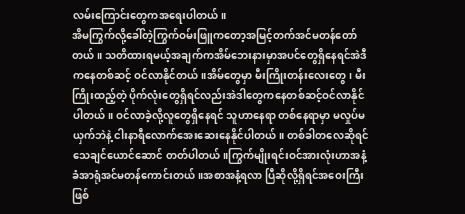လမ်းကြောင်းတွေကအရေးပါတယ်။
အိမကြွက်လို့ခေါ်တဲ့ကြွက်ဝမ်းဖြူကတော့အမြင့်တက်အင်မတန်တော်တယ်။ သတိထားရမယ့်အချက်ကအိမ်ဘေးနားမှာအပင်တွေရှိနေရင်အဲဒီကနေတစ်ဆင့် ဝင်လာနိုင်တယ်။အိမ်တွေမှာ မီးကြိုးတန်းလေးတွေ၊ မီးကြိုးထည့်တဲ့ ပိုက်လုံးတွေရှိရင်လည်းအဲဒါတွေကနေတစ်ဆင့်ဝင်လာနိုင်ပါတယ်။ ဝင်လာခဲ့လို့လူတွေရှိနေရင် သူဟာနေရာ တစ်နေရာမှာ မလှုပ်မယှက်ဘဲနဲ့ ငါးနာရီလောက်အေးဆေးနေနိုင်ပါတယ်။ တစ်ခါတလေဆိုရင် သေချင်ယောင်ဆောင် တတ်ပါတယ်။ကြွက်မျိုးရင်းဝင်အားလုံးဟာအနံ့ခံအာရုံအင်မတန်ကောင်းတယ်။အစာအနံ့ရလာ ပြီဆိုလို့ရှိရင်အဝေးကြီးဖြစ်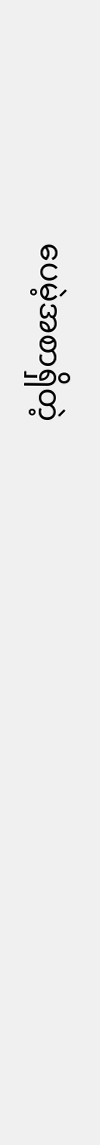ပေမဲ့အစာရှိတဲ့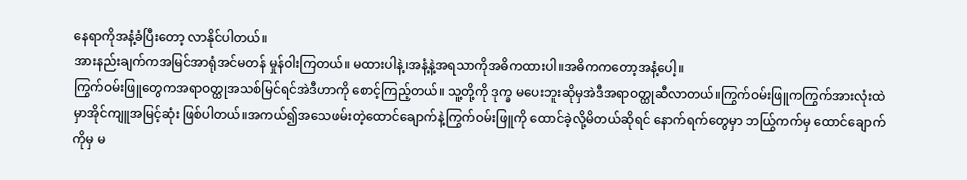နေရာကိုအနံ့ခံပြီးတော့ လာနိုင်ပါတယ်။
အားနည်းချက်ကအမြင်အာရုံအင်မတန် မှုန်ဝါးကြတယ်။ မထားပါနဲ့၊အနံ့နဲ့အရသာကိုအဓိကထားပါ။အဓိကကတော့အနံ့ပေါ့။
ကြွက်ဝမ်းဖြူတွေကအရာဝတ္ထုအသစ်မြင်ရင်အဲဒီဟာကို စောင့်ကြည့်တယ်။ သူ့တို့ကို ဒုက္ခ မပေးဘူးဆိုမှအဲဒီအရာဝတ္ထုဆီလာတယ်။ကြွက်ဝမ်းဖြူကကြွက်အားလုံးထဲမှာအိုင်ကျူအမြင့်ဆုံး ဖြစ်ပါတယ်။အကယ်၍အသေဖမ်းတဲ့ထောင်ချောက်နဲ့ကြွက်ဝမ်းဖြူကို ထောင်ခဲ့လို့မိတယ်ဆိုရင် နောက်ရက်တွေမှာ ဘယြွ်ကက်မှ ထောင်ချောက်ကိုမှ မ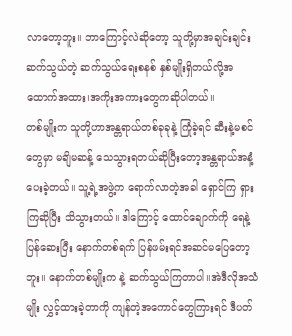လာတော့ဘူး။ ဘာကြောင့်လဲဆိုတော့ သူတို့မှာအချင်းချင်းဆက်သွယ်တဲ့ ဆက်သွယ်ရေးစနစ် နှစ်မျိုးရှိတယ်လို့အထောက်အထား၊အကိုးအကားတွေကဆိုပါတယ်။
တစ်မျိုးက သူတို့ဟာအန္တရာယ်တစ်ခုခုနဲ့ ကြုံခဲ့ရင် ဆီးနဲ့မစင်တွေမှာ မချိမဆန့် သေသွားရတယ်ဆိုပြီးတော့အန္တရာယ်အနံ့ပေးခဲ့တယ်။ သူ့ရဲ့အဖွဲ့က ရောက်လာတဲ့အခါ ရှောင်ကြ ရှားကြဆိုပြီး သိသွားတယ်။ ဒါကြောင့် ထောင်ချောက်ကို ရေနဲ့ ပြန်ဆေးပြီး နောက်တစ်ရက် ပြန်ဖမ်းရင်အဆင်မပြေတော့ဘူး။ နောက်တစ်မျိုးက နဲ့ ဆက်သွယ်ကြတာပါ။အဲဒီလိုအသံမျိုး လွှင့်ထားခဲ့တာကို ကျန်တဲ့အကောင်တွေကြားရင် ဒီပတ်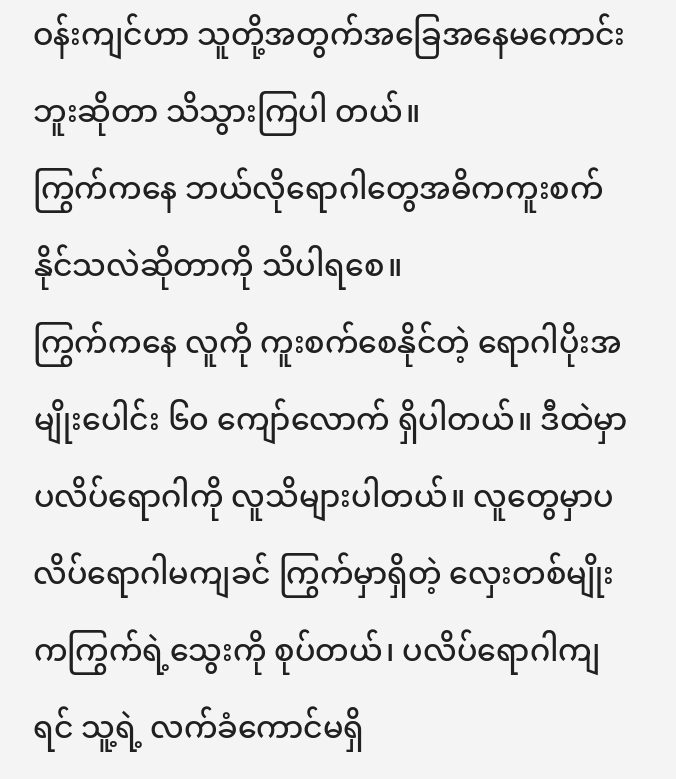ဝန်းကျင်ဟာ သူတို့အတွက်အခြေအနေမကောင်းဘူးဆိုတာ သိသွားကြပါ တယ်။
ကြွက်ကနေ ဘယ်လိုရောဂါတွေအဓိကကူးစက်နိုင်သလဲဆိုတာကို သိပါရစေ။
ကြွက်ကနေ လူကို ကူးစက်စေနိုင်တဲ့ ရောဂါပိုးအမျိုးပေါင်း ၆၀ ကျော်လောက် ရှိပါတယ်။ ဒီထဲမှာ ပလိပ်ရောဂါကို လူသိများပါတယ်။ လူတွေမှာပလိပ်ရောဂါမကျခင် ကြွက်မှာရှိတဲ့ လှေးတစ်မျိုးကကြွက်ရဲ့သွေးကို စုပ်တယ်၊ ပလိပ်ရောဂါကျရင် သူ့ရဲ့ လက်ခံကောင်မရှိ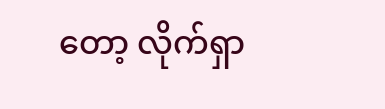တော့ လိုက်ရှာ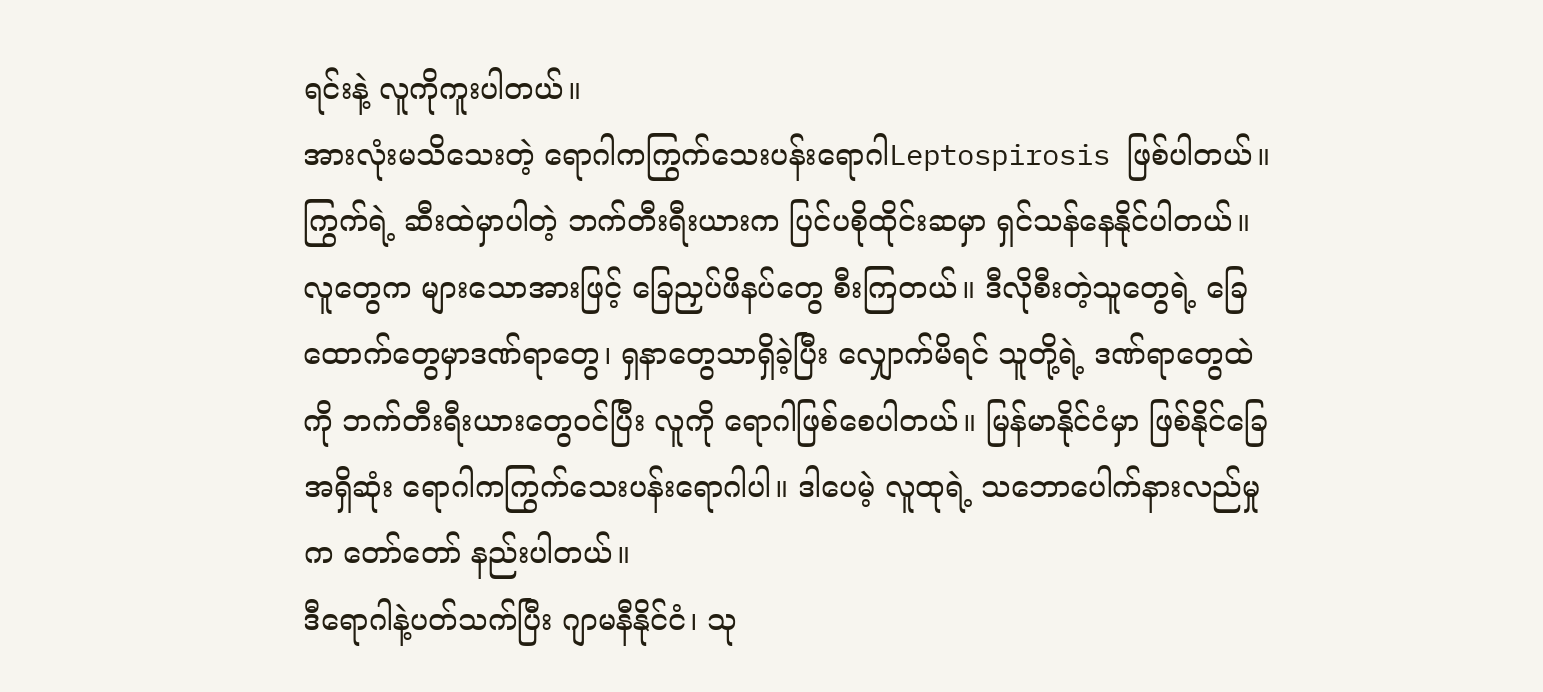ရင်းနဲ့ လူကိုကူးပါတယ်။
အားလုံးမသိသေးတဲ့ ရောဂါကကြွက်သေးပန်းရောဂါLeptospirosis ဖြစ်ပါတယ်။ကြွက်ရဲ့ ဆီးထဲမှာပါတဲ့ ဘက်တီးရီးယားက ပြင်ပစိုထိုင်းဆမှာ ရှင်သန်နေနိုင်ပါတယ်။ လူတွေက များသောအားဖြင့် ခြေညှပ်ဖိနပ်တွေ စီးကြတယ်။ ဒီလိုစီးတဲ့သူတွေရဲ့ ခြေထောက်တွေမှာဒဏ်ရာတွေ၊ ရှနာတွေသာရှိခဲ့ပြီး လျှောက်မိရင် သူတို့ရဲ့ ဒဏ်ရာတွေထဲကို ဘက်တီးရီးယားတွေဝင်ပြီး လူကို ရောဂါဖြစ်စေပါတယ်။ မြန်မာနိုင်ငံမှာ ဖြစ်နိုင်ခြေအရှိဆုံး ရောဂါကကြွက်သေးပန်းရောဂါပါ။ ဒါပေမဲ့ လူထုရဲ့ သဘောပေါက်နားလည်မှုက တော်တော် နည်းပါတယ်။
ဒီရောဂါနဲ့ပတ်သက်ပြီး ဂျာမနီနိုင်ငံ၊ သု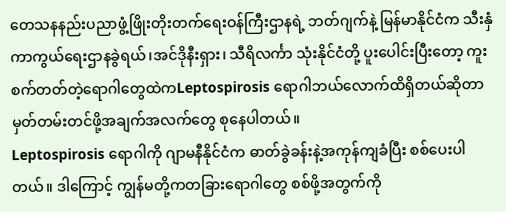တေသနနည်းပညာဖွံ့ဖြိုးတိုးတက်ရေးဝန်ကြီးဌာနရဲ့ ဘတ်ဂျက်နဲ့ မြန်မာနိုင်ငံက သီးနှံကာကွယ်ရေးဌာနခွဲရယ်၊အင်ဒိုနီးရှား၊ သီရိလင်္ကာ သုံးနိုင်ငံတို့ ပူးပေါင်းပြီးတော့ ကူးစက်တတ်တဲ့ရောဂါတွေထဲကLeptospirosis ရောဂါဘယ်လောက်ထိရှိတယ်ဆိုတာ မှတ်တမ်းတင်ဖို့အချက်အလက်တွေ စုနေပါတယ်။
Leptospirosis ရောဂါကို ဂျာမနီနိုင်ငံက ဓာတ်ခွဲခန်းနဲ့အကုန်ကျခံပြီး စစ်ပေးပါတယ်။ ဒါကြောင့် ကျွန်မတို့ကတခြားရောဂါတွေ စစ်ဖို့အတွက်ကို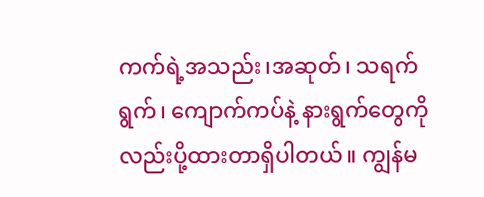ကက်ရဲ့အသည်း၊အဆုတ်၊ သရက်ရွက်၊ ကျောက်ကပ်နဲ့ နားရွက်တွေကိုလည်းပို့ထားတာရှိပါတယ်။ ကျွန်မ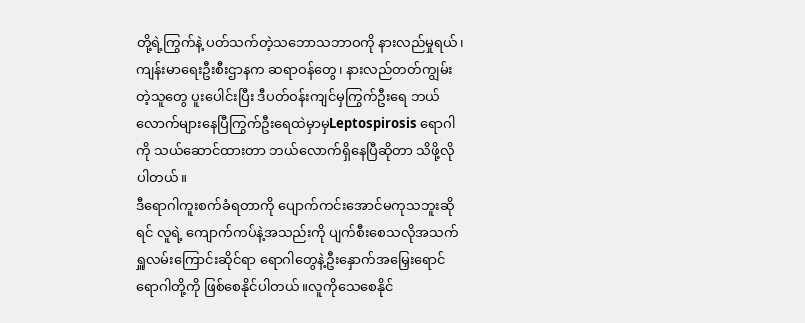တို့ရဲ့ကြွက်နဲ့ ပတ်သက်တဲ့သဘောသဘာဝကို နားလည်မှုရယ်၊ ကျန်းမာရေးဦးစီးဌာနက ဆရာဝန်တွေ၊ နားလည်တတ်ကျွမ်းတဲ့သူတွေ ပူးပေါင်းပြီး ဒီပတ်ဝန်းကျင်မှကြွက်ဦးရေ ဘယ်လောက်များနေပြီကြွက်ဦးရေထဲမှာမှLeptospirosis ရောဂါကို သယ်ဆောင်ထားတာ ဘယ်လောက်ရှိနေပြီဆိုတာ သိဖို့လိုပါတယ်။
ဒီရောဂါကူးစက်ခံရတာကို ပျောက်ကင်းအောင်မကုသဘူးဆိုရင် လူရဲ့ ကျောက်ကပ်နဲ့အသည်းကို ပျက်စီးစေသလိုအသက်ရှူလမ်းကြောင်းဆိုင်ရာ ရောဂါတွေနဲ့ဦးနှောက်အမြှေးရောင် ရောဂါတို့ကို ဖြစ်စေနိုင်ပါတယ်။လူကိုသေစေနိုင်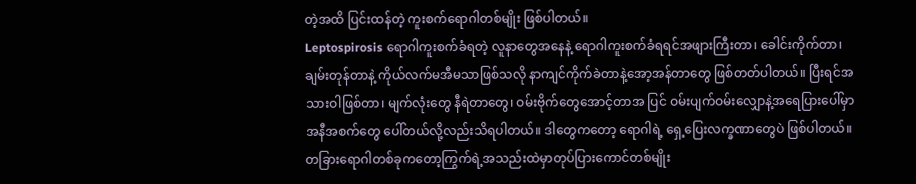တဲ့အထိ ပြင်းထန်တဲ့ ကူးစက်ရောဂါတစ်မျိုး ဖြစ်ပါတယ်။
Leptospirosis ရောဂါကူးစက်ခံရတဲ့ လူနာတွေအနေနဲ့ ရောဂါကူးစက်ခံရရင်အဖျားကြီးတာ၊ ခေါင်းကိုက်တာ၊ ချမ်းတုန်တာနဲ့ ကိုယ်လက်မအီမသာဖြစ်သလို နာကျင်ကိုက်ခဲတာနဲ့အော့အန်တာတွေ ဖြစ်တတ်ပါတယ်။ ပြီးရင်အသားဝါဖြစ်တာ၊ မျက်လုံးတွေ နီရဲတာတွေ၊ ဝမ်းဗိုက်တွေအောင့်တာအ ပြင် ဝမ်းပျက်ဝမ်းလျှောနဲ့အရေပြားပေါ်မှာအနီအစက်တွေ ပေါ်တယ်လို့လည်းသိရပါတယ်။ ဒါတွေကတော့ ရောဂါရဲ့ ရှေ့ပြေးလက္ခဏာတွေပဲ ဖြစ်ပါတယ်။
တခြားရောဂါတစ်ခုကတော့ကြွက်ရဲ့အသည်းထဲမှာတုပ်ပြားကောင်တစ်မျိုး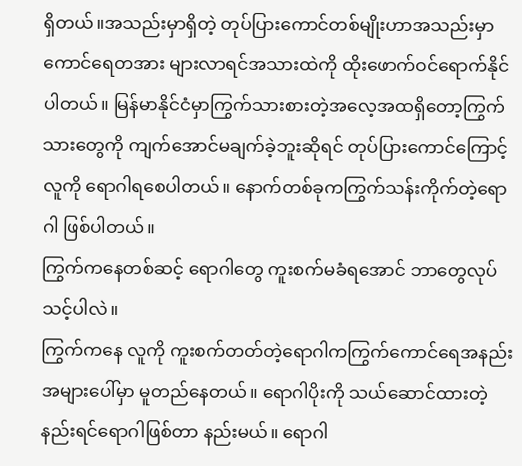ရှိတယ်။အသည်းမှာရှိတဲ့ တုပ်ပြားကောင်တစ်မျိုးဟာအသည်းမှာ ကောင်ရေတအား များလာရင်အသားထဲကို ထိုးဖောက်ဝင်ရောက်နိုင်ပါတယ်။ မြန်မာနိုင်ငံမှာကြွက်သားစားတဲ့အလေ့အထရှိတော့ကြွက်သားတွေကို ကျက်အောင်မချက်ခဲ့ဘူးဆိုရင် တုပ်ပြားကောင်ကြောင့် လူကို ရောဂါရစေပါတယ်။ နောက်တစ်ခုကကြွက်သန်းကိုက်တဲ့ရောဂါ ဖြစ်ပါတယ်။
ကြွက်ကနေတစ်ဆင့် ရောဂါတွေ ကူးစက်မခံရအောင် ဘာတွေလုပ်သင့်ပါလဲ။
ကြွက်ကနေ လူကို ကူးစက်တတ်တဲ့ရောဂါကကြွက်ကောင်ရေအနည်းအများပေါ်မှာ မူတည်နေတယ်။ ရောဂါပိုးကို သယ်ဆောင်ထားတဲ့ နည်းရင်ရောဂါဖြစ်တာ နည်းမယ်။ ရောဂါ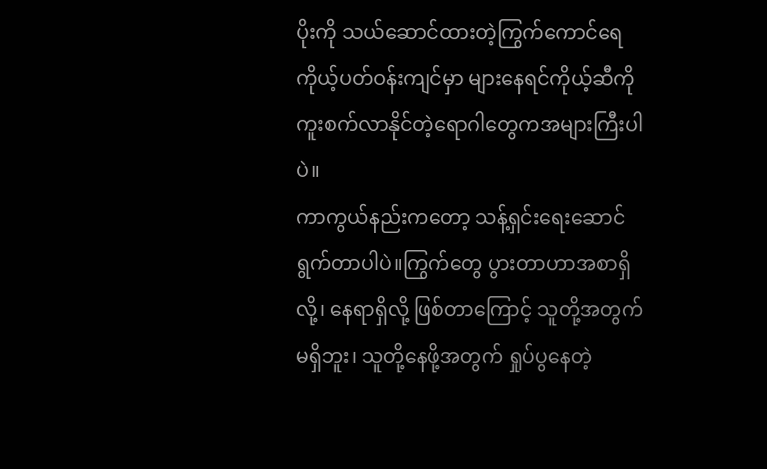ပိုးကို သယ်ဆောင်ထားတဲ့ကြွက်ကောင်ရေ ကိုယ့်ပတ်ဝန်းကျင်မှာ များနေရင်ကိုယ့်ဆီကို ကူးစက်လာနိုင်တဲ့ရောဂါတွေကအများကြီးပါပဲ။
ကာကွယ်နည်းကတော့ သန့်ရှင်းရေးဆောင်ရွက်တာပါပဲ။ကြွက်တွေ ပွားတာဟာအစာရှိလို့၊ နေရာရှိလို့ ဖြစ်တာကြောင့် သူတို့အတွက် မရှိဘူး၊ သူတို့နေဖို့အတွက် ရှုပ်ပွနေတဲ့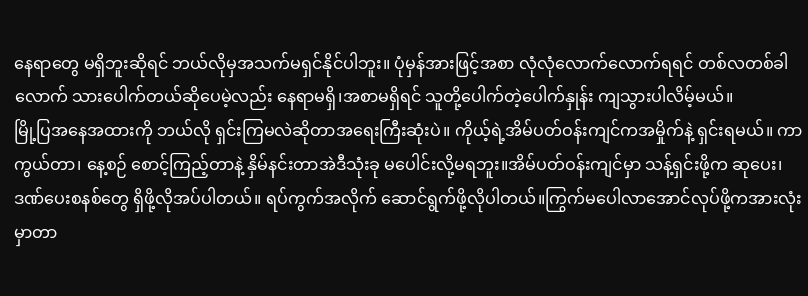နေရာတွေ မရှိဘူးဆိုရင် ဘယ်လိုမှအသက်မရှင်နိုင်ပါဘူး။ ပုံမှန်အားဖြင့်အစာ လုံလုံလောက်လောက်ရရင် တစ်လတစ်ခါလောက် သားပေါက်တယ်ဆိုပေမဲ့လည်း နေရာမရှိ၊အစာမရှိရင် သူတို့ပေါက်တဲ့ပေါက်နှုန်း ကျသွားပါလိမ့်မယ်။
မြို့ပြအနေအထားကို ဘယ်လို ရှင်းကြမလဲဆိုတာအရေးကြီးဆုံးပဲ။ ကိုယ့်ရဲ့အိမ်ပတ်ဝန်းကျင်ကအမှိုက်နဲ့ ရှင်းရမယ်။ ကာကွယ်တာ၊ နေ့စဉ် စောင့်ကြည့်တာနဲ့ နှိမ်နင်းတာအဲဒီသုံးခု မပေါင်းလို့မရဘူး။အိမ်ပတ်ဝန်းကျင်မှာ သန့်ရှင်းဖို့က ဆုပေး၊ ဒဏ်ပေးစနစ်တွေ ရှိဖို့လိုအပ်ပါတယ်။ ရပ်ကွက်အလိုက် ဆောင်ရွက်ဖို့လိုပါတယ်။ကြွက်မပေါလာအောင်လုပ်ဖို့ကအားလုံးမှာတာ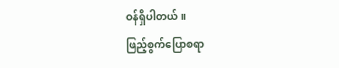ဝန်ရှိပါတယ်။
ဖြည့်စွက်ပြောစရာ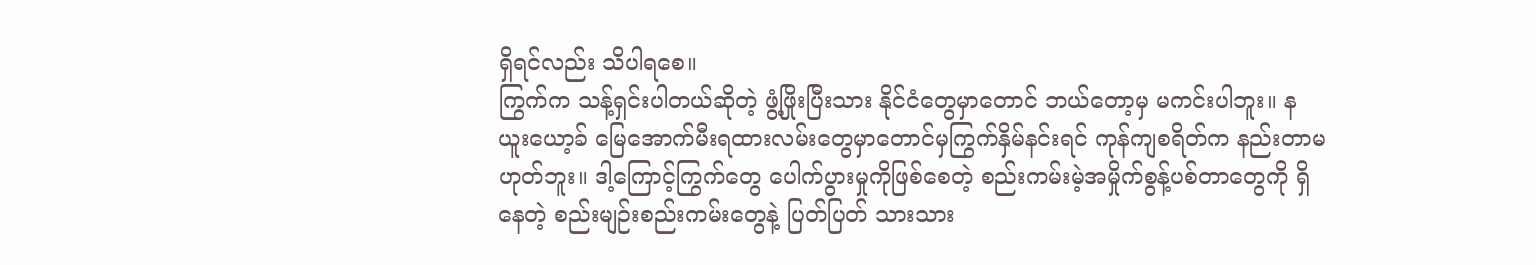ရှိရင်လည်း သိပါရစေ။
ကြွက်က သန့်ရှင်းပါတယ်ဆိုတဲ့ ဖွံ့ဖြိုးပြီးသား နိုင်ငံတွေမှာတောင် ဘယ်တော့မှ မကင်းပါဘူး။ နယူးယော့ခ် မြေအောက်မီးရထားလမ်းတွေမှာတောင်မှကြွက်နှိမ်နင်းရင် ကုန်ကျစရိတ်က နည်းတာမဟုတ်ဘူး။ ဒါ့ကြောင့်ကြွက်တွေ ပေါက်ပွားမှုကိုဖြစ်စေတဲ့ စည်းကမ်းမဲ့အမှိုက်စွန့်ပစ်တာတွေကို ရှိနေတဲ့ စည်းမျဉ်းစည်းကမ်းတွေနဲ့ ပြတ်ပြတ် သားသား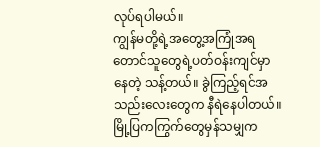လုပ်ရပါမယ်။
ကျွန်မတို့ရဲ့အတွေ့အကြုံအရ တောင်သူတွေရဲ့ပတ်ဝန်းကျင်မှာနေတဲ့ သန့်တယ်။ ခွဲကြည့်ရင်အသည်းလေးတွေက နီရဲနေပါတယ်။ မြို့ပြကကြွက်တွေမှန်သမျှက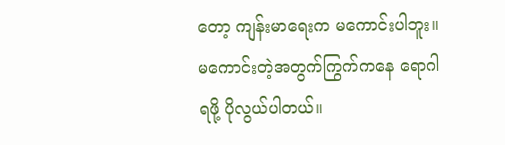တော့ ကျန်းမာရေးက မကောင်းပါဘူး။မကောင်းတဲ့အတွက်ကြွက်ကနေ ရောဂါရဖို့ ပိုလွယ်ပါတယ်။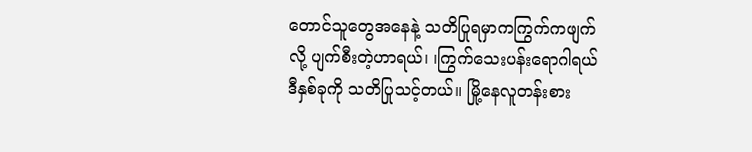တောင်သူတွေအနေနဲ့ သတိပြုရမှာကကြွက်ကဖျက်လို့ ပျက်စီးတဲ့ဟာရယ်၊ ၊ကြွက်သေးပန်းရောဂါရယ် ဒီနှစ်ခုကို သတိပြုသင့်တယ်။ မြို့နေလူတန်းစား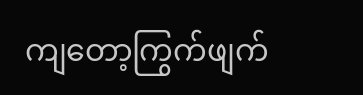ကျတော့ကြွက်ဖျက်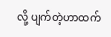လို့ ပျက်တဲ့ဟာထက်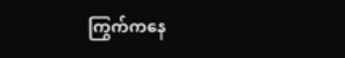ကြွက်ကနေ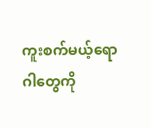ကူးစက်မယ့်ရောဂါတွေကို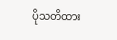ပိုသတိထား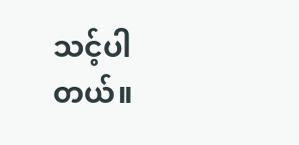သင့်ပါတယ်။